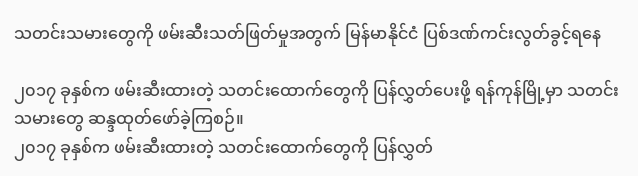သတင်းသမားတွေကို ဖမ်းဆီးသတ်ဖြတ်မှုအတွက် မြန်မာနိုင်ငံ ပြစ်ဒဏ်ကင်းလွတ်ခွင့်ရနေ

၂၀၁၇ ခုနှစ်က ဖမ်းဆီးထားတဲ့ သတင်းထောက်တွေကို ပြန်လွှတ်ပေးဖို့ ရန်ကုန်မြို့မှာ သတင်းသမားတွေ ဆန္ဒထုတ်ဖော်ခဲ့ကြစဉ်။
၂၀၁၇ ခုနှစ်က ဖမ်းဆီးထားတဲ့ သတင်းထောက်တွေကို ပြန်လွှတ်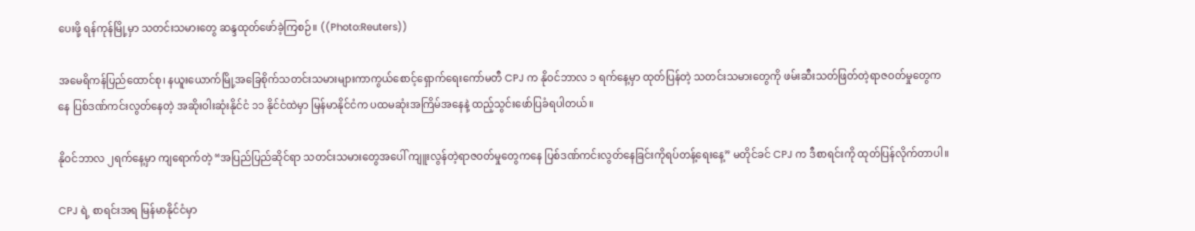ပေးဖို့ ရန်ကုန်မြို့မှာ သတင်းသမားတွေ ဆန္ဒထုတ်ဖော်ခဲ့ကြစဉ်။ ((Photo:Reuters))

အမေရိကန်ပြည်ထောင်စု၊ နယူးယောက်မြို့အခြေစိုက်သတင်းသမားများကာကွယ်စောင့်ရှောက်ရေးကော်မတီ CPJ က နိုဝင်ဘာလ ၁ ရက်နေ့မှာ ထုတ်ပြန်တဲ့ သတင်းသမားတွေကို ဖမ်းဆီးသတ်ဖြတ်တဲ့ရာဇဝတ်မှုတွေကနေ ပြစ်ဒဏ်ကင်းလွတ်နေတဲ့ အဆိုးဝါးဆုံးနိုင်ငံ ၁၁ နိုင်ငံထဲမှာ မြန်မာနိုင်ငံက ပထမဆုံးအကြိမ်အနေနဲ့ ထည့်သွင်းဖော်ပြခံရပါတယ်။

နိုဝင်ဘာလ ၂ရက်နေ့မှာ ကျရောက်တဲ့ “အပြည်ပြည်ဆိုင်ရာ သတင်းသမားတွေအပေါ် ကျူးလွန်တဲ့ရာဇဝတ်မှုတွေကနေ ပြစ်ဒဏ်ကင်းလွတ်နေခြင်းကိုရပ်တန့်ရေးနေ့” မတိုင်ခင် CPJ က ဒီစာရင်းကို ထုတ်ပြန်လိုက်တာပါ။

CPJ ရဲ့ စာရင်းအရ မြန်မာနိုင်ငံမှာ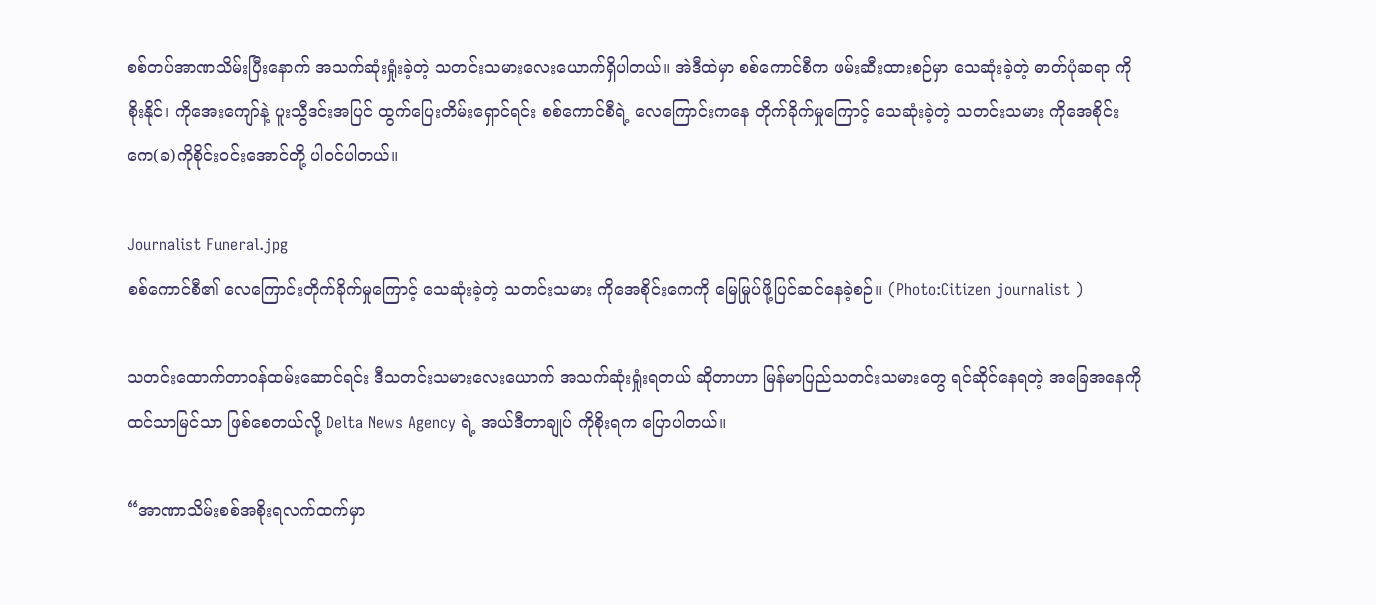စစ်တပ်အာဏသိမ်းပြီးနောက် အသက်ဆုံးရှုံးခဲ့တဲ့ သတင်းသမားလေးယောက်ရှိပါတယ်။ အဲဒီထဲမှာ စစ်ကောင်စီက ဖမ်းဆီးထားစဉ်မှာ သေဆုံးခဲ့တဲ့ ဓာတ်ပုံဆရာ ကိုစိုးနိုင်၊ ကိုအေးကျော်နဲ့ ပူးသွီဒင်းအပြင် ထွက်ပြေးတိမ်းရှောင်ရင်း စစ်ကောင်စီရဲ့ လေကြောင်းကနေ တိုက်ခိုက်မှုကြောင့် သေဆုံးခဲ့တဲ့ သတင်းသမား ကိုအေစိုင်းကေ(ခ)ကိုစိုင်းဝင်းအောင်တို့ ပါဝင်ပါတယ်။

Journalist Funeral.jpg
စစ်ကောင်စီ၏ လေကြောင်းတိုက်ခိုက်မှုကြောင့် သေဆုံးခဲ့တဲ့ သတင်းသမား ကိုအေစိုင်းကေကို မြေမြုပ်ဖို့ပြင်ဆင်နေခဲ့စဉ်။ (Photo:Citizen journalist )

သတင်းထောက်တာဝန်ထမ်းဆောင်ရင်း ဒီသတင်းသမားလေးယောက် အသက်ဆုံးရှုံးရတယ် ဆိုတာဟာ မြန်မာပြည်သတင်းသမားတွေ ရင်ဆိုင်နေရတဲ့ အခြေအနေကို ထင်သာမြင်သာ ဖြစ်စေတယ်လို့ Delta News Agency ရဲ့ အယ်ဒီတာချုပ် ကိုစိုးရက ပြောပါတယ်။

“အာဏာသိမ်းစစ်အစိုးရလက်ထက်မှာ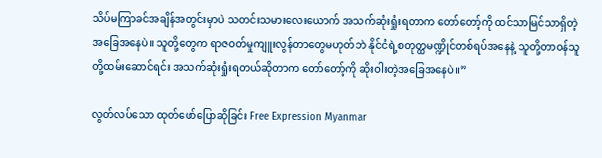သိပ်မကြာခင်အချိန်အတွင်းမှာပဲ သတင်းသမားလေးယောက် အသက်ဆုံးရှုံးရတာက တော်တော့်ကို ထင်သာမြင်သာရှိတဲ့ အခြေအနေပဲ။ သူတို့တွေက ရာဇဝတ်မှုကျူးလွန်တာတွေမဟုတ်ဘဲ နိုင်ငံရဲ့စတုတ္ထမဏ္ဍိုင်တစ်ရပ်အနေနဲ့ သူတို့တာဝန်သူတို့ထမ်းဆောင်ရင်း အသက်ဆုံးရှုံးရတယ်ဆိုတာက တော်တော့်ကို ဆိုးဝါးတဲ့အခြေအနေပဲ။”

လွတ်လပ်သော ထုတ်ဖော်ပြောဆိုခြင်း Free Expression Myanmar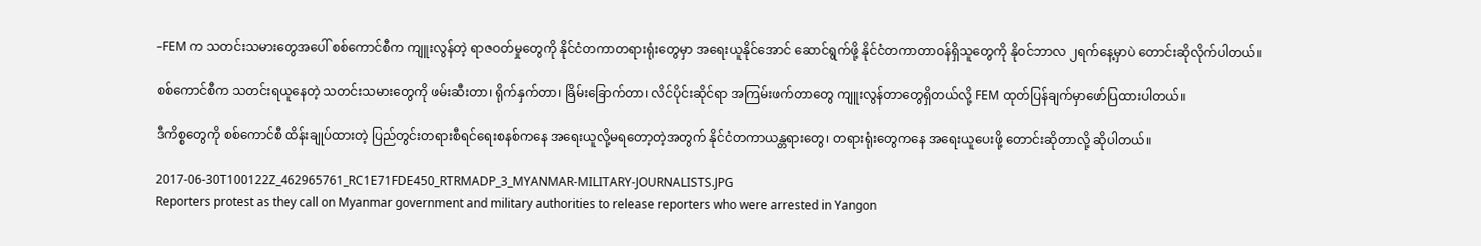–FEM က သတင်းသမားတွေအပေါ် စစ်ကောင်စီက ကျူးလွန်တဲ့ ရာဇဝတ်မှုတွေကို နိုင်ငံတကာတရားရုံးတွေမှာ အရေးယူနိုင်အောင် ဆောင်ရွက်ဖို့ နိုင်ငံတကာတာဝန်ရှိသူတွေကို နိုဝင်ဘာလ ၂ရက်နေ့မှာပဲ တောင်းဆိုလိုက်ပါတယ်။

စစ်ကောင်စီက သတင်းရယူနေတဲ့ သတင်းသမားတွေကို ဖမ်းဆီးတာ၊ ရိုက်နှက်တာ၊ ခြိမ်းခြောက်တာ၊ လိင်ပိုင်းဆိုင်ရာ အကြမ်းဖက်တာတွေ ကျူးလွန်တာတွေရှိတယ်လို့ FEM ထုတ်ပြန်ချက်မှာဖော်ပြထားပါတယ်။

ဒီကိစ္စတွေကို စစ်ကောင်စီ ထိန်းချုပ်ထားတဲ့ ပြည်တွင်းတရားစီရင်ရေးစနစ်ကနေ အရေးယူလို့မရတော့တဲ့အတွက် နိုင်ငံတကာယန္တရားတွေ၊ တရားရုံးတွေကနေ အရေးယူပေးဖို့ တောင်းဆိုတာလို့ ဆိုပါတယ်။

2017-06-30T100122Z_462965761_RC1E71FDE450_RTRMADP_3_MYANMAR-MILITARY-JOURNALISTS.JPG
Reporters protest as they call on Myanmar government and military authorities to release reporters who were arrested in Yangon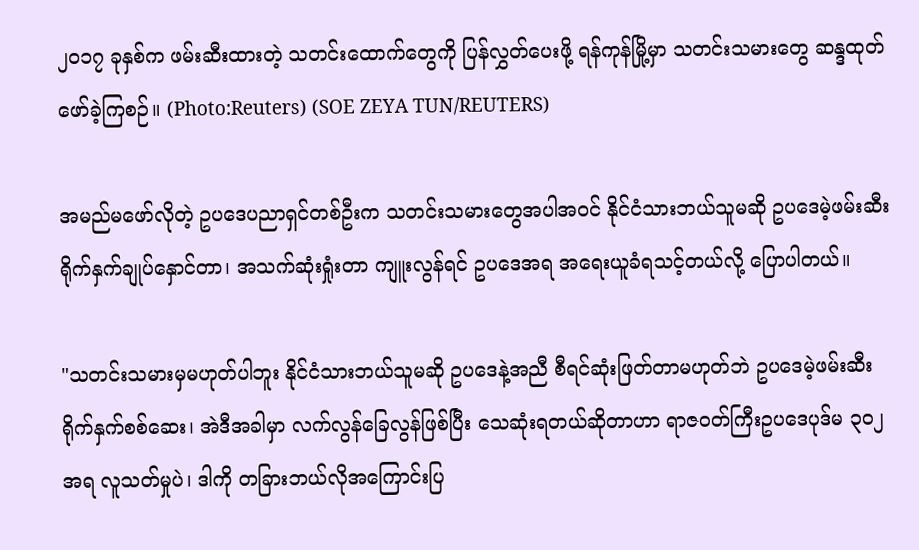၂၀၁၇ ခုနှစ်က ဖမ်းဆီးထားတဲ့ သတင်းထောက်တွေကို ပြန်လွှတ်ပေးဖို့ ရန်ကုန်မြို့မှာ သတင်းသမားတွေ ဆန္ဒထုတ်ဖော်ခဲ့ကြစဉ်။ (Photo:Reuters) (SOE ZEYA TUN/REUTERS)

အမည်မဖော်လိုတဲ့ ဥပဒေပညာရှင်တစ်ဦးက သတင်းသမားတွေအပါအဝင် နိုင်ငံသားဘယ်သူမဆို ဥပဒေမဲ့ဖမ်းဆီးရိုက်နှက်ချုပ်နှောင်တာ၊ အသက်ဆုံးရှုံးတာ ကျူးလွန်ရင် ဥပဒေအရ အရေးယူခံရသင့်တယ်လို့ ပြောပါတယ်။

"သတင်းသမားမှမဟုတ်ပါဘူး နိုင်ငံသားဘယ်သူမဆို ဥပဒေနဲ့အညီ စီရင်ဆုံးဖြတ်တာမဟုတ်ဘဲ ဥပဒေမဲ့ဖမ်းဆီးရိုက်နှက်စစ်ဆေး၊ အဲဒီအခါမှာ လက်လွန်ခြေလွန်ဖြစ်ပြီး သေဆုံးရတယ်ဆိုတာဟာ ရာဇဝတ်ကြီးဥပဒေပုဒ်မ ၃ဝ၂ အရ လူသတ်မှုပဲ၊ ဒါကို တခြားဘယ်လိုအကြောင်းပြ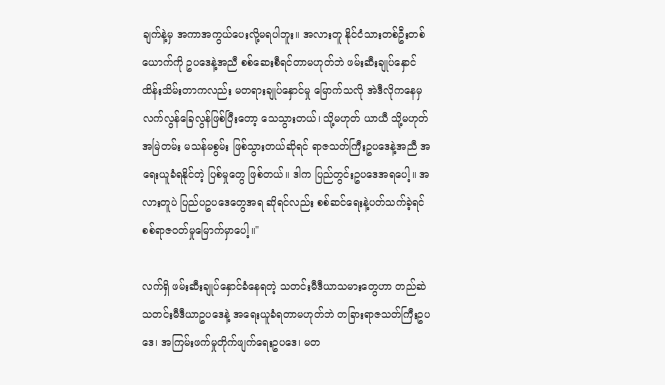ချက်နဲ့မှ အကာအကွယ်ပေးလို့မရပါဘူး။ အလားတူ နိုင်ငံသားတစ်ဦးတစ်ယောက်ကို ဥပဒေနဲ့အညီ စစ်ဆေးစီရင်တာမဟုတ်ဘဲ ဖမ်းဆီးချုပ်နှောင်ထိန်းသိမ်းတာကလည်း မတရားချုပ်နှောင်မှု မြောက်သလို အဲဒီလိုကနေမှ လက်လွန်ခြေလွန်ဖြစ်ပြီးတော့ သေသွားတယ်၊ သို့မဟုတ် ယာယီ သို့မဟုတ် အမြဲတမ်း မသန်မစွမ်း ဖြစ်သွားတယ်ဆိုရင် ရာဇသတ်ကြီးဥပဒေနဲ့အညီ အရေးယူခံရနိုင်တဲ့ ပြစ်မှုတွေ ဖြစ်တယ်။ ဒါက ပြည်တွင်းဥပဒေအရပေါ့။ အလားတူပဲ ပြည်ပဥပဒေတွေအရ ဆိုရင်လည်း စစ်ဆင်ရေးနဲ့ပတ်သက်ခဲ့ရင် စစ်ရာဇဝတ်မှုမြောက်မှာပေါ့။"

လက်ရှိ ဖမ်းဆီးချုပ်နှောင်ခံနေရတဲ့ သတင်းမီဒီယာသမားတွေဟာ တည်ဆဲ သတင်းမီဒီယာဥပဒေနဲ့ အရေးယူခံရတာမဟုတ်ဘဲ တခြားရာဇသတ်ကြီးဥပဒေ၊ အကြမ်းဖက်မှုတိုက်ဖျက်ရေးဥပဒေ၊ မတ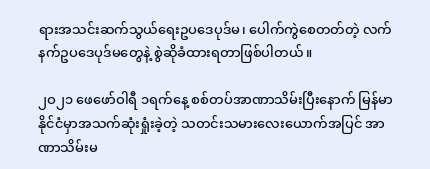ရားအသင်းဆက်သွယ်ရေးဥပဒေပုဒ်မ၊ ပေါက်ကွဲစေတတ်တဲ့ လက်နက်ဥပဒေပုဒ်မတွေနဲ့ စွဲဆိုခံထားရတာဖြစ်ပါတယ်။

၂ဝ၂၁ ဖေဖော်ဝါရီ ၁ရက်နေ့ စစ်တပ်အာဏာသိမ်းပြီးနောက် မြန်မာနိုင်ငံမှာအသက်ဆုံးရှုံးခဲ့တဲ့ သတင်းသမားလေးယောက်အပြင် အာဏာသိမ်းမ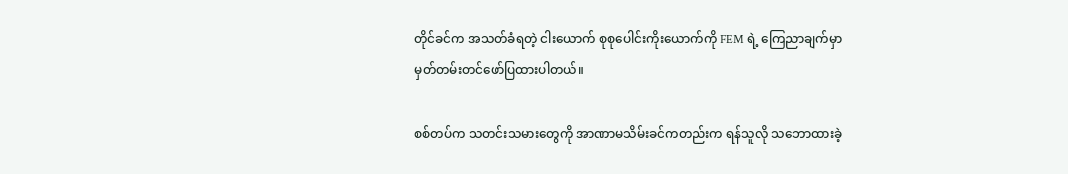တိုင်ခင်က အသတ်ခံရတဲ့ ငါးယောက် စုစုပေါင်းကိုးယောက်ကို FEM ရဲ့ ကြေညာချက်မှာ မှတ်တမ်းတင်ဖော်ပြထားပါတယ်။

စစ်တပ်က သတင်းသမားတွေကို အာဏာမသိမ်းခင်ကတည်းက ရန်သူလို သဘောထားခဲ့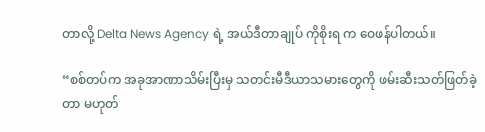တာလို့ Delta News Agency ရဲ့ အယ်ဒီတာချုပ် ကိုစိုးရ က ဝေဖန်ပါတယ်။

“စစ်တပ်က အခုအာဏာသိမ်းပြီးမှ သတင်းမီဒီယာသမားတွေကို ဖမ်းဆီးသတ်ဖြတ်ခဲ့တာ မဟုတ်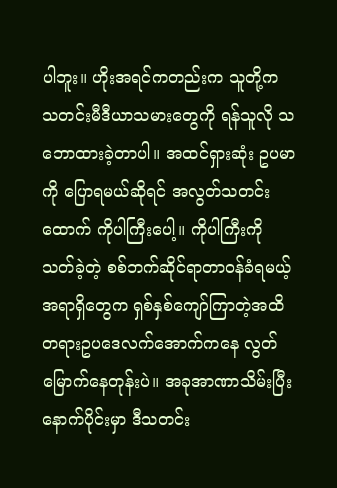ပါဘူး။ ဟိုးအရင်ကတည်းက သူတို့က သတင်းမီဒီယာသမားတွေကို ရန်သူလို သဘောထားခဲ့တာပါ။ အထင်ရှားဆုံး ဥပမာကို ပြောရမယ်ဆိုရင် အလွတ်သတင်းထောက် ကိုပါကြီးပေါ့။ ကိုပါကြီးကို သတ်ခဲ့တဲ့ စစ်ဘက်ဆိုင်ရာတာဝန်ခံရမယ့်အရာရှိတွေက ရှစ်နှစ်ကျော်ကြာတဲ့အထိ တရားဥပဒေလက်အောက်ကနေ လွတ်မြောက်နေတုန်းပဲ။ အခုအာဏာသိမ်းပြီးနောက်ပိုင်းမှာ ဒီသတင်း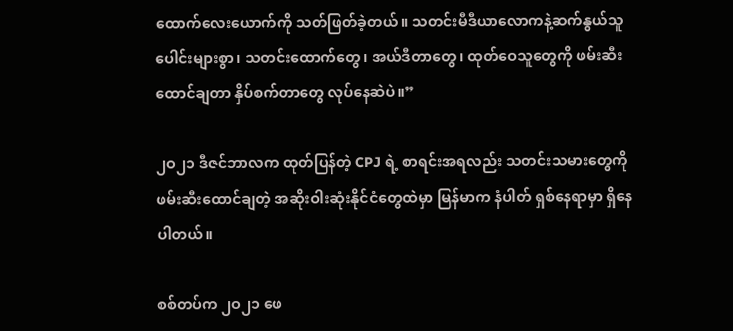ထောက်လေးယောက်ကို သတ်ဖြတ်ခဲ့တယ်။ သတင်းမီဒီယာလောကနဲ့ဆက်နွယ်သူပေါင်းများစွာ၊ သတင်းထောက်တွေ၊ အယ်ဒီတာတွေ၊ ထုတ်ဝေသူတွေကို ဖမ်းဆီးထောင်ချတာ နှိပ်စက်တာတွေ လုပ်နေဆဲပဲ။”

၂ဝ၂၁ ဒီဇင်ဘာလက ထုတ်ပြန်တဲ့ CPJ ရဲ့ စာရင်းအရလည်း သတင်းသမားတွေကို ဖမ်းဆီးထောင်ချတဲ့ အဆိုးဝါးဆုံးနိုင်ငံတွေထဲမှာ မြန်မာက နံပါတ် ရှစ်နေရာမှာ ရှိနေပါတယ်။

စစ်တပ်က ၂ဝ၂၁ ဖေ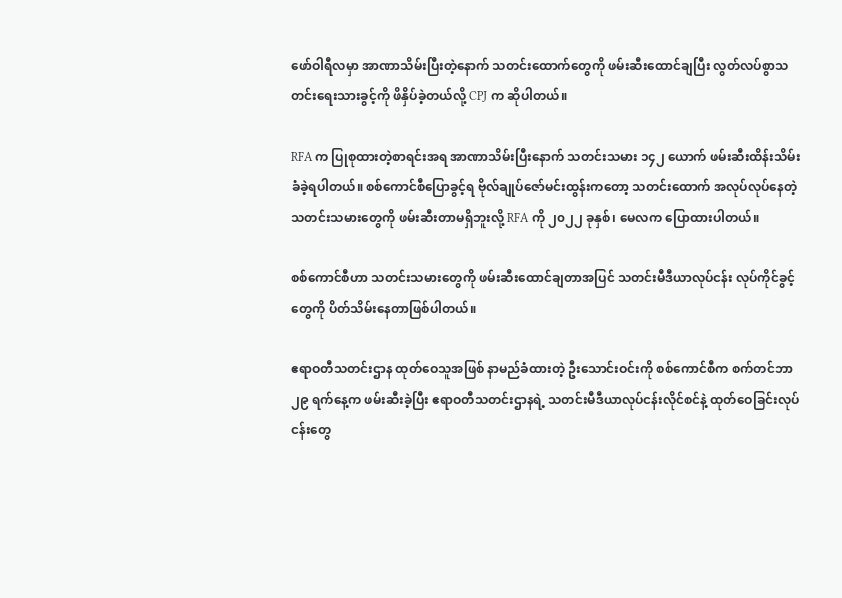ဖော်ဝါရီလမှာ အာဏာသိမ်းပြီးတဲ့နောက် သတင်းထောက်တွေကို ဖမ်းဆီးထောင်ချပြီး လွတ်လပ်စွာသတင်းရေးသားခွင့်ကို ဖိနှိပ်ခဲ့တယ်လို့ CPJ က ဆိုပါတယ်။

RFA က ပြုစုထားတဲ့စာရင်းအရ အာဏာသိမ်းပြီးနောက် သတင်းသမား ၁၄၂ ယောက် ဖမ်းဆီးထိန်းသိမ်းခံခဲ့ရပါတယ်။ စစ်ကောင်စီပြောခွင့်ရ ဗိုလ်ချုပ်ဇော်မင်းထွန်းကတော့ သတင်းထောက် အလုပ်လုပ်နေတဲ့ သတင်းသမားတွေကို ဖမ်းဆီးတာမရှိဘူးလို့ RFA ကို ၂၀၂၂ ခုနှစ်၊ မေလက ပြောထားပါတယ်။

စစ်ကောင်စီဟာ သတင်းသမားတွေကို ဖမ်းဆီးထောင်ချတာအပြင် သတင်းမီဒီယာလုပ်ငန်း လုပ်ကိုင်ခွင့်တွေကို ပိတ်သိမ်းနေတာဖြစ်ပါတယ်။

ဧရာဝတီသတင်းဌာန ထုတ်ဝေသူအဖြစ် နာမည်ခံထားတဲ့ ဦးသောင်းဝင်းကို စစ်ကောင်စီက စက်တင်ဘာ ၂၉ ရက်နေ့က ဖမ်းဆီးခဲ့ပြီး ဧရာဝတီသတင်းဌာနရဲ့ သတင်းမီဒီယာလုပ်ငန်းလိုင်စင်နဲ့ ထုတ်ဝေခြင်းလုပ်ငန်းတွေ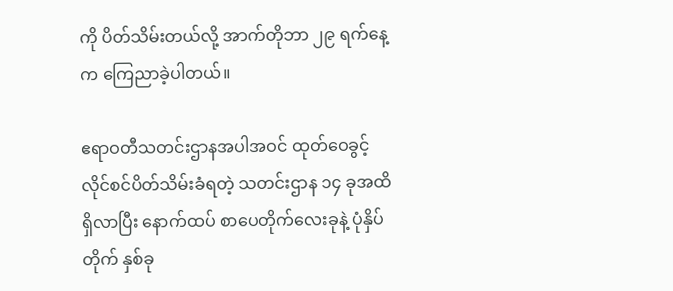ကို ပိတ်သိမ်းတယ်လို့ အာက်တိုဘာ ၂၉ ရက်နေ့က ကြေညာခဲ့ပါတယ်။

ဧရာဝတီသတင်းဌာနအပါအဝင် ထုတ်ဝေခွင့် လိုင်စင်ပိတ်သိမ်းခံရတဲ့ သတင်းဌာန ၁၄ ခုအထိ ရှိလာပြီး နောက်ထပ် စာပေတိုက်လေးခုနဲ့ ပုံနှိပ်တိုက် နှစ်ခု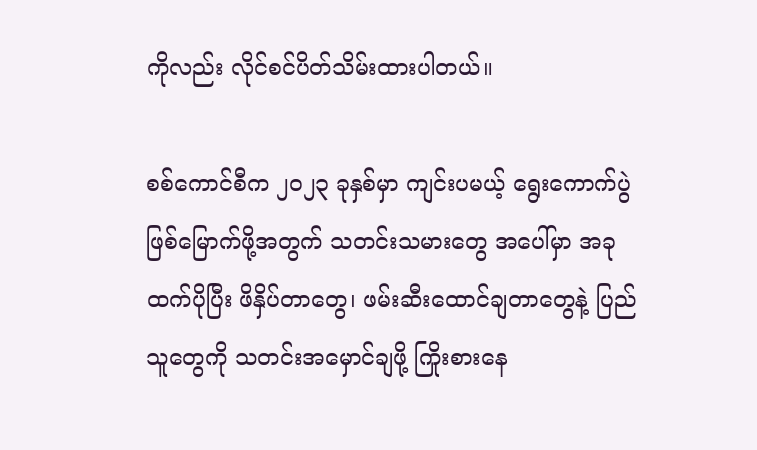ကိုလည်း လိုင်စင်ပိတ်သိမ်းထားပါတယ်။

စစ်ကောင်စီက ၂ဝ၂၃ ခုနှစ်မှာ ကျင်းပမယ့် ရွေးကောက်ပွဲဖြစ်မြောက်ဖို့အတွက် သတင်းသမားတွေ အပေါ်မှာ အခုထက်ပိုပြီး ဖိနှိပ်တာတွေ၊ ဖမ်းဆီးထောင်ချတာတွေနဲ့ ပြည်သူတွေကို သတင်းအမှောင်ချဖို့ ကြိုးစားနေ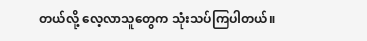တယ်လို့ လေ့လာသူတွေက သုံးသပ်ကြပါတယ်။